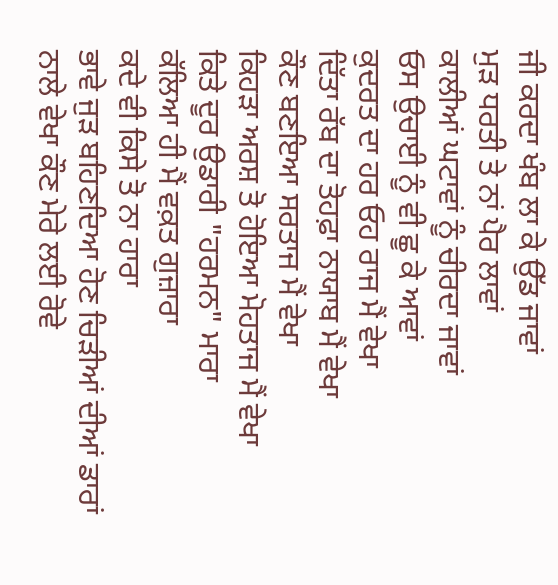ਜੀ ਕਰਦਾ ਖੰਬ ਲਾ ਕੇ ਉੱਡ ਜਾਵਾਂ
ਮੁੜ ਧਰਤੀ ਤੇ ਨਾਂ ਪੈਰ ਲਾਵਾਂ
ਕਾਲੀਆਂ ਘਟਾਵਾਂ ਨੂੰ ਚੀਰਦਾ ਜਾਵਾਂ
ਓਸ ਉਚਾਈ ਨੂੰ ਵੀ ਛੂ ਕੇ ਆਵਾਂ
ਕੁਦਰਤ ਦਾ ਹਰ ਓਹ ਰਾਜ ਮੈਂ ਵੇਖਾ
ਦਿੱਤਾ ਰੱਬ ਦਾ ਤੋਹਫ਼ਾ ਨਾਯਾਬ ਮੈਂ ਵੇਖਾ
ਕੌਣ ਬਣਇਆ ਸਰਤਾਜ ਮੈਂ ਵੇਖਾ
ਕਿਹੜਾ ਅਰਸ਼ ਤੋ ਹੋਇਆ ਮੋਹਤਾਜ ਮੈਂ ਵੇਖਾ
ਕਿਤੇ ਦੂਰ ਉਡਾਰੀ "ਹਰਮਨ" ਮਾਰਾ
ਕੱਲਿਆ ਹੀ ਮੈਂ ਵਕ਼ਤ ਗੁਜ਼ਾਰਾ
ਕਦੇ ਵੀ ਕਿਸੇ ਤੋ ਨਾ ਹਾਰਾ
ਭਾਵੇ ਜੁੜ ਬਹਿਣਦਿਆ ਹੋਣ ਚਿੜੀਆਂ ਦੀਆਂ ਡਾਰਾਂ
ਨਾਲੇ ਵੇਖਾ ਕੌਣ ਮੇਰੇ ਲਈ ਰੋਵੇ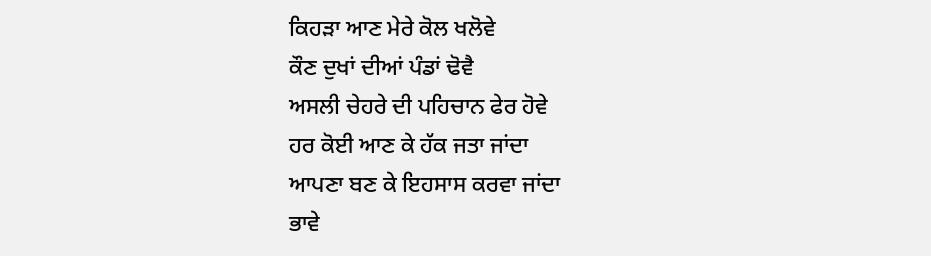ਕਿਹੜਾ ਆਣ ਮੇਰੇ ਕੋਲ ਖਲੋਵੇ
ਕੌਣ ਦੁਖਾਂ ਦੀਆਂ ਪੰਡਾਂ ਢੋਵੈ
ਅਸਲੀ ਚੇਹਰੇ ਦੀ ਪਹਿਚਾਨ ਫੇਰ ਹੋਵੇ
ਹਰ ਕੋਈ ਆਣ ਕੇ ਹੱਕ ਜਤਾ ਜਾਂਦਾ
ਆਪਣਾ ਬਣ ਕੇ ਇਹਸਾਸ ਕਰਵਾ ਜਾਂਦਾ
ਭਾਵੇ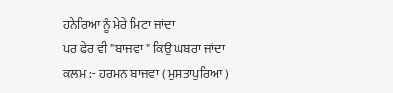ਹਨੇਰਿਆ ਨੂੰ ਮੇਰੇ ਮਿਟਾ ਜਾਂਦਾ
ਪਰ ਫੇਰ ਵੀ "ਬਾਜਵਾ " ਕਿਉ ਘਬਰਾ ਜਾਂਦਾ
ਕਲਮ :- ਹਰਮਨ ਬਾਜਵਾ ( ਮੁਸਤਾਪੁਰਿਆ )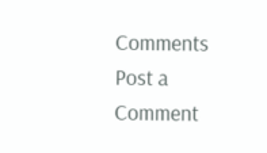Comments
Post a Comment